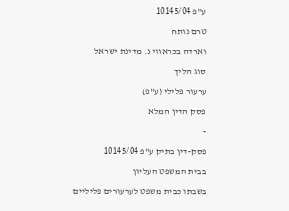ע"פ 10145/04
טרם נותח
וארדה בכראווי נ. מדינת ישראל
סוג הליך
ערעור פלילי (ע"פ)
פסק הדין המלא
-
פסק-דין בתיק ע"פ 10145/04
בבית המשפט העליון
בשבתו כבית משפט לערעורים פליליים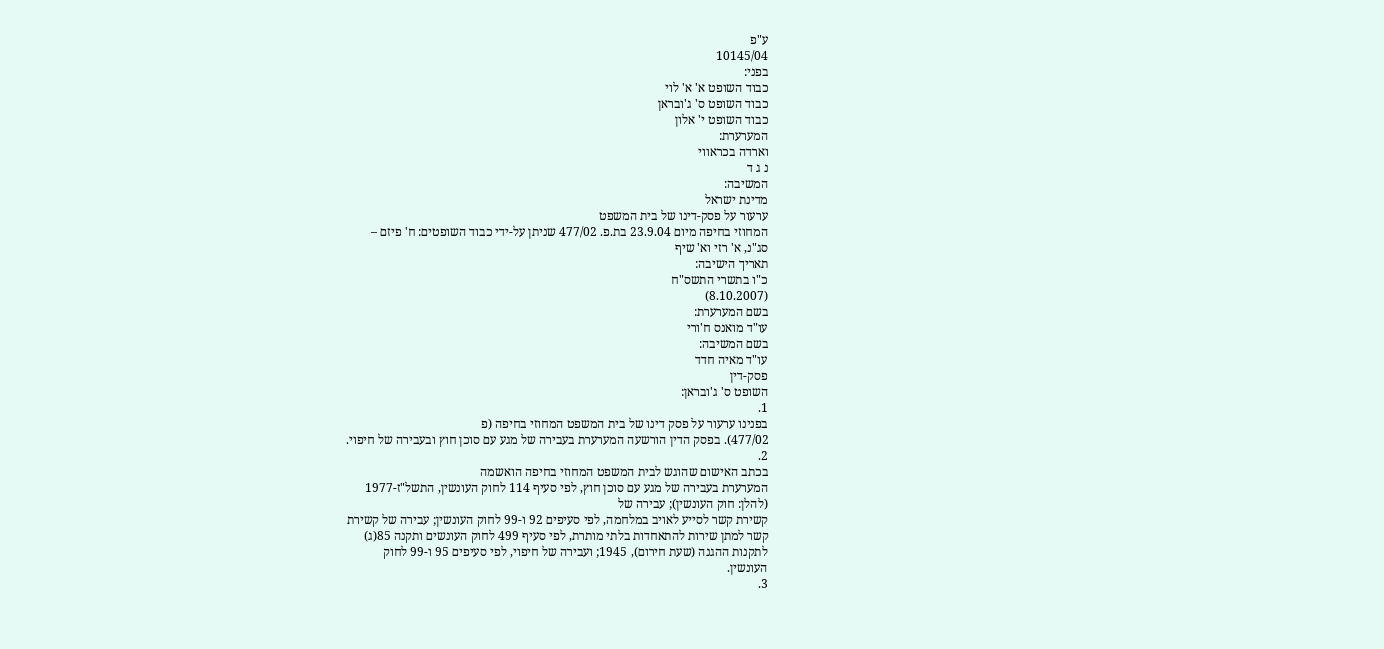ע"פ
10145/04
בפני:
כבוד השופט א' א' לוי
כבוד השופט ס' ג'ובראן
כבוד השופט י' אלון
המערערת:
וארדה בכראווי
נ ג ד
המשיבה:
מדינת ישראל
ערעור על פסק-דינו של בית המשפט
המחוזי בחיפה מיום 23.9.04 בת.פ. 477/02 שניתן על-ידי כבוד השופטים: ח' פיזם –
סג"נ, א' רזי וא' שיף
תאריך הישיבה:
כ"ו בתשרי התשס"ח
(8.10.2007)
בשם המערערת:
עו"ד מואנס ח'ורי
בשם המשיבה:
עו"ד מאיה חדד
פסק-דין
השופט ס' ג'ובראן:
1.
בפנינו ערעור על פסק דינו של בית המשפט המחוזי בחיפה (פ
477/02). בפסק הדין הורשעה המערערת בעבירה של מגע עם סוכן חוץ ובעבירה של חיפוי.
2.
בכתב האישום שהוגש לבית המשפט המחוזי בחיפה הואשמה
המערערת בעבירה של מגע עם סוכן חוץ, לפי סעיף 114 לחוק העונשין, התשל"ז-1977
(להלן: חוק העונשין); עבירה של
קשירת קשר לסייע לאויב במלחמה, לפי סעיפים 92 ו-99 לחוק העונשין; עבירה של קשירת
קשר למתן שירות להתאחדות בלתי מותרת, לפי סעיף 499 לחוק העונשים ותקנה 85(ג)
לתקנות ההגנה (שעת חירום), 1945; ועבירה של חיפוי, לפי סעיפים 95 ו-99 לחוק
העונשין.
3.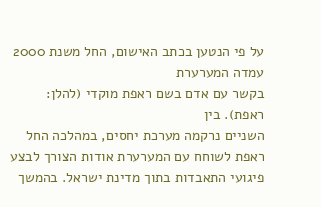על פי הנטען בכתב האישום, החל משנת 2000 עמדה המערערת
בקשר עם אדם בשם ראפת מוקדי (להלן: ראפת). בין
השניים נרקמה מערכת יחסים, במהלכה החל ראפת לשוחח עם המערערת אודות הצורך לבצע
פיגועי התאבדות בתוך מדינת ישראל. בהמשך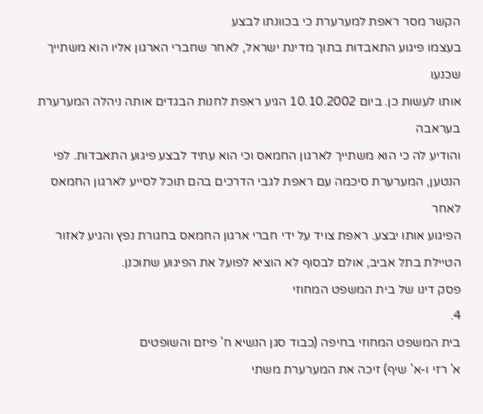הקשר מסר ראפת למערערת כי בכוונתו לבצע
בעצמו פיגוע התאבדות בתוך מדינת ישראל, לאחר שחברי הארגון אליו הוא משתייך שכנעו
אותו לעשות כן. ביום 10.10.2002 הגיע ראפת לחנות הבגדים אותה ניהלה המערערת בעראבה
והודיע לה כי הוא משתייך לארגון החמאס וכי הוא עתיד לבצע פיגוע התאבדות. לפי
הנטען, המערערת סיכמה עם ראפת לגבי הדרכים בהם תוכל לסייע לארגון החמאס לאחר
הפיגוע אותו יבצע. ראפת צויד על ידי חברי ארגון החמאס בחגורת נפץ והגיע לאזור
הטיילת בתל אביב, אולם לבסוף לא הוציא לפועל את הפיגוע שתוכנן.
פסק דינו של בית המשפט המחוזי
4.
בית המשפט המחוזי בחיפה (כבוד סגן הנשיא ח' פיזם והשופטים
א' רזי ו-א' שיף) זיכה את המערערת משתי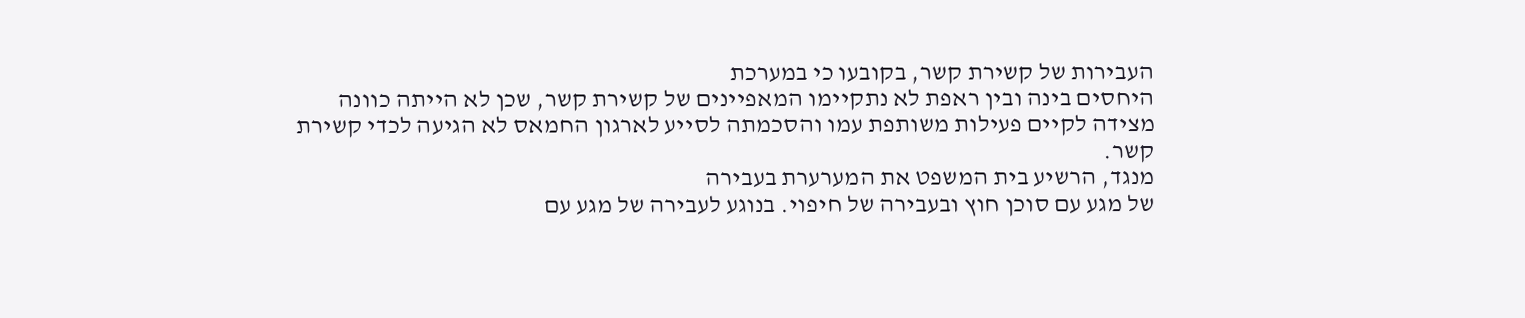העבירות של קשירת קשר, בקובעו כי במערכת
היחסים בינה ובין ראפת לא נתקיימו המאפיינים של קשירת קשר, שכן לא הייתה כוונה
מצידה לקיים פעילות משותפת עמו והסכמתה לסייע לארגון החמאס לא הגיעה לכדי קשירת
קשר.
מנגד, הרשיע בית המשפט את המערערת בעבירה
של מגע עם סוכן חוץ ובעבירה של חיפוי. בנוגע לעבירה של מגע עם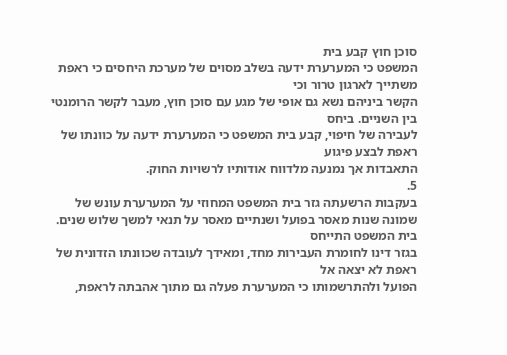סוכן חוץ קבע בית
המשפט כי המערערת ידעה בשלב מסוים של מערכת היחסים כי ראפת משתייך לארגון טרור וכי
הקשר ביניהם נשא גם אופי של מגע עם סוכן חוץ, מעבר לקשר הרומנטי בין השניים. ביחס
לעבירה של חיפוי, קבע בית המשפט כי המערערת ידעה על כוונתו של ראפת לבצע פיגוע
התאבדות אך נמנעה מלדווח אודותיו לרשויות החוק.
5.
בעקבות הרשעתה גזר בית המשפט המחוזי על המערערת עונש של
שמונה שנות מאסר בפועל ושנתיים מאסר על תנאי למשך שלוש שנים. בית המשפט התייחס
בגזר דינו לחומרת העבירות מחד, ומאידך לעובדה שכוונתו הזדונית של ראפת לא יצאה אל
הפועל ולהתרשמותו כי המערערת פעלה גם מתוך אהבתה לראפת,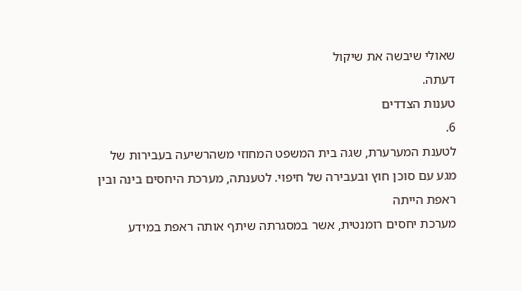שאולי שיבשה את שיקול
דעתה.
טענות הצדדים
6.
לטענת המערערת, שגה בית המשפט המחוזי משהרשיעה בעבירות של
מגע עם סוכן חוץ ובעבירה של חיפוי. לטענתה, מערכת היחסים בינה ובין ראפת הייתה
מערכת יחסים רומנטית, אשר במסגרתה שיתף אותה ראפת במידע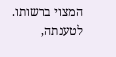המצוי ברשותו. לטענתה,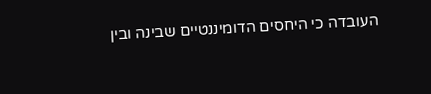העובדה כי היחסים הדומיננטיים שבינה ובין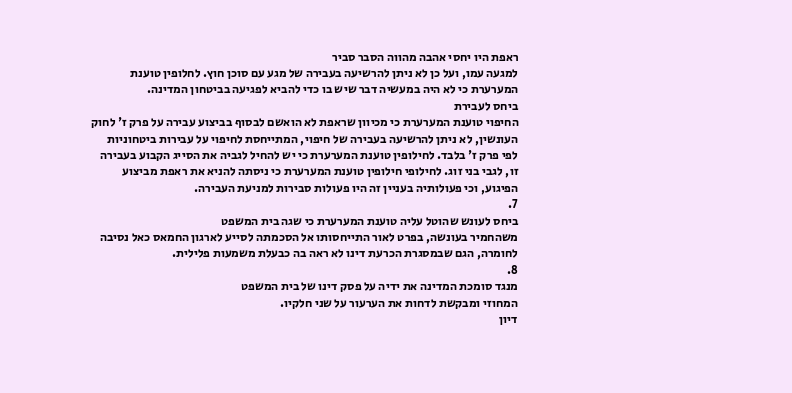ראפת היו יחסי אהבה מהווה הסבר סביר
למגעה עמו, ועל כן לא ניתן להרשיעה בעבירה של מגע עם סוכן חוץ. לחלופין טוענת
המערערת כי לא היה במעשיה דבר שיש בו כדי להביא לפגיעה בביטחון המדינה.
ביחס לעבירת
החיפוי טוענת המערערת כי מכיוון שראפת לא הואשם לבסוף בביצוע עבירה על פרק ז' לחוק
העונשין, לא ניתן להרשיעה בעבירה של חיפוי, המתייחסת לחיפוי על עבירות ביטחוניות
לפי פרק ז' בלבד. לחילופין טוענת המערערת כי יש להחיל לגביה את הסייג הקבוע בעבירה
זו, לגבי בני זוג. לחילופי חילופין טוענת המערערת כי ניסתה להניא את ראפת מביצוע
הפיגוע, וכי פעולותיה בעניין זה היו פעולות סבירות למניעת העבירה.
7.
ביחס לעונש שהוטל עליה טוענת המערערת כי שגה בית המשפט
משהחמיר בעונשה, בפרט לאור התייחסותו אל הסכמתה לסייע לארגון החמאס כאל נסיבה
לחומרה, הגם שבמסגרת הכרעת דינו לא ראה בה כבעלת משמעות פלילית.
8.
מנגד סומכת המדינה את ידיה על פסק דינו של בית המשפט
המחוזי ומבקשת לדחות את הערעור על שני חלקיו.
דיון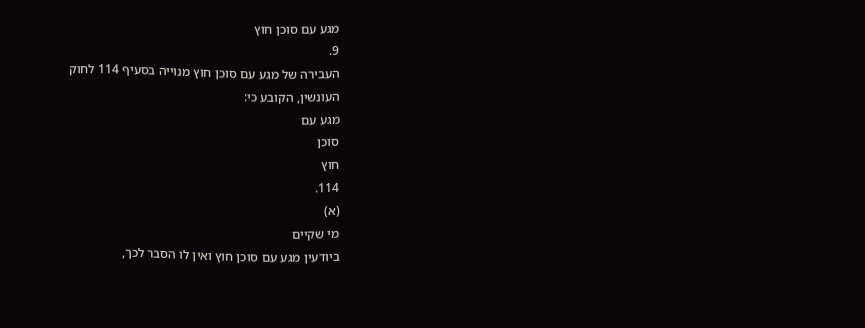מגע עם סוכן חוץ
9.
העבירה של מגע עם סוכן חוץ מנוייה בסעיף 114 לחוק
העונשין, הקובע כי:
מגע עם
סוכן
חוץ
114.
(א)
מי שקיים
ביודעין מגע עם סוכן חוץ ואין לו הסבר לכך,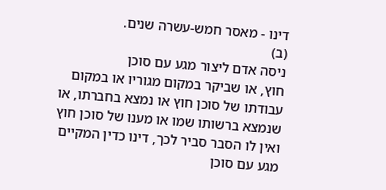דינו - מאסר חמש-עשרה שנים.
(ב)
ניסה אדם ליצור מגע עם סוכן
חוץ, או שביקר במקום מגוריו או במקום עבודתו של סוכן חוץ או נמצא בחברתו, או
שנמצא ברשותו שמו או מענו של סוכן חוץ ואין לו הסבר סביר לכך, דינו כדין המקיים
מגע עם סוכן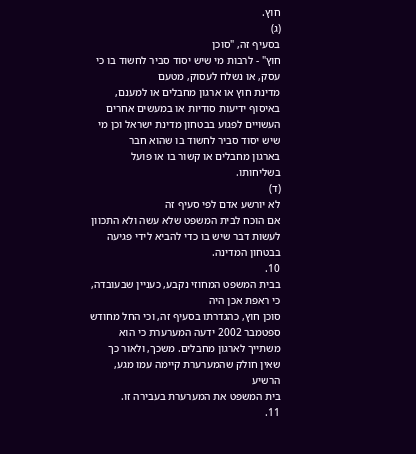חוץ.
(ג)
בסעיף זה, "סוכן
חוץ" - לרבות מי שיש יסוד סביר לחשוד בו כי עסק, או נשלח לעסוק, מטעם
מדינת חוץ או ארגון מחבלים או למענם, באיסוף ידיעות סודיות או במעשים אחרים
העשויים לפגוע בבטחון מדינת ישראל וכן מי שיש יסוד סביר לחשוד בו שהוא חבר
בארגון מחבלים או קשור בו או פועל בשליחותו.
(ד)
לא יורשע אדם לפי סעיף זה
אם הוכח לבית המשפט שלא עשה ולא התכוון לעשות דבר שיש בו כדי להביא לידי פגיעה
בבטחון המדינה.
10.
בבית המשפט המחוזי נקבע, כעניין שבעובדה, כי ראפת אכן היה
סוכן חוץ, כהגדרתו בסעיף זה, וכי החל מחודש ספטמבר 2002 ידעה המערערת כי הוא
משתייך לארגון מחבלים. משכך, ולאור כך שאין חולק שהמערערת קיימה עמו מגע, הרשיע
בית המשפט את המערערת בעבירה זו.
11.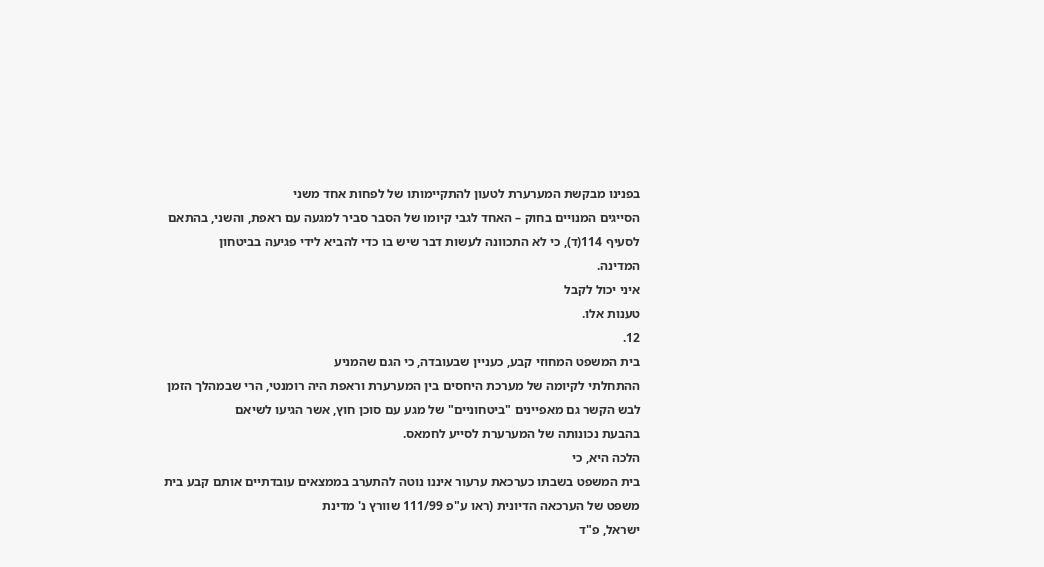בפנינו מבקשת המערערת לטעון להתקיימותו של לפחות אחד משני
הסייגים המנויים בחוק – האחד לגבי קיומו של הסבר סביר למגעה עם ראפת, והשני, בהתאם
לסעיף 114(ד), כי לא התכוונה לעשות דבר שיש בו כדי להביא לידי פגיעה בביטחון
המדינה.
איני יכול לקבל
טענות אלו.
12.
בית המשפט המחוזי קבע, כעניין שבעובדה, כי הגם שהמניע
ההתחלתי לקיומה של מערכת היחסים בין המערערת וראפת היה רומנטי, הרי שבמהלך הזמן
לבש הקשר גם מאפיינים "ביטחוניים" של מגע עם סוכן חוץ, אשר הגיעו לשיאם
בהבעת נכונותה של המערערת לסייע לחמאס.
הלכה היא, כי
בית המשפט בשבתו כערכאת ערעור איננו נוטה להתערב בממצאים עובדתיים אותם קבע בית
משפט של הערכאה הדיונית (ראו ע"פ 111/99 שוורץ נ' מדינת
ישראל, פ"ד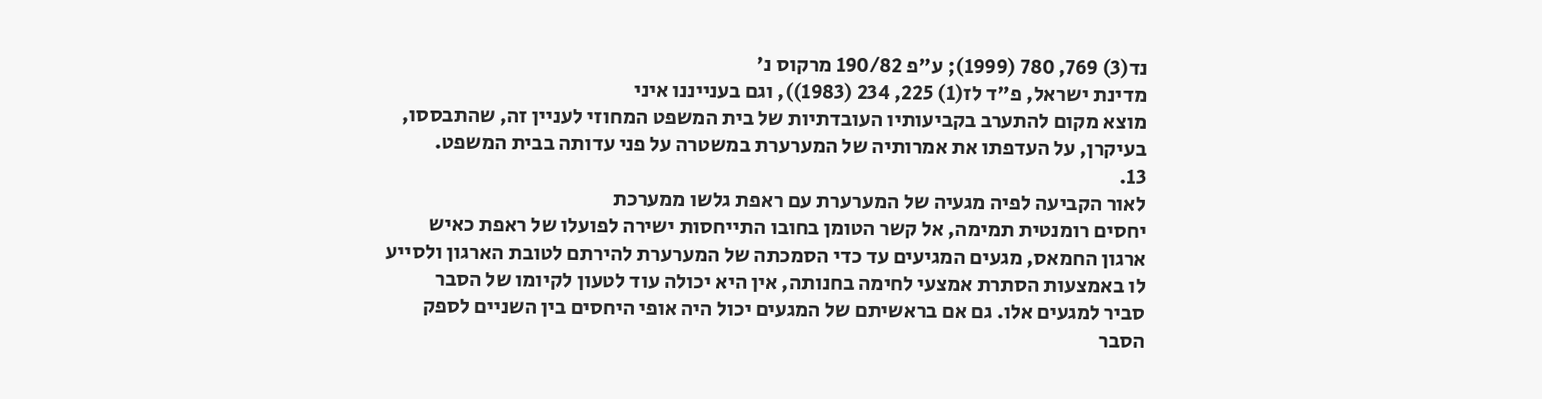נד(3) 769, 780 (1999); ע"פ 190/82 מרקוס נ'
מדינת ישראל, פ"ד לז(1) 225, 234 (1983)), וגם בענייננו איני
מוצא מקום להתערב בקביעותיו העובדתיות של בית המשפט המחוזי לעניין זה, שהתבססו,
בעיקרן, על העדפתו את אמרותיה של המערערת במשטרה על פני עדותה בבית המשפט.
13.
לאור הקביעה לפיה מגעיה של המערערת עם ראפת גלשו ממערכת
יחסים רומנטית תמימה, אל קשר הטומן בחובו התייחסות ישירה לפועלו של ראפת כאיש
ארגון החמאס, מגעים המגיעים עד כדי הסמכתה של המערערת להירתם לטובת הארגון ולסייע
לו באמצעות הסתרת אמצעי לחימה בחנותה, אין היא יכולה עוד לטעון לקיומו של הסבר
סביר למגעים אלו. גם אם בראשיתם של המגעים יכול היה אופי היחסים בין השניים לספק
הסבר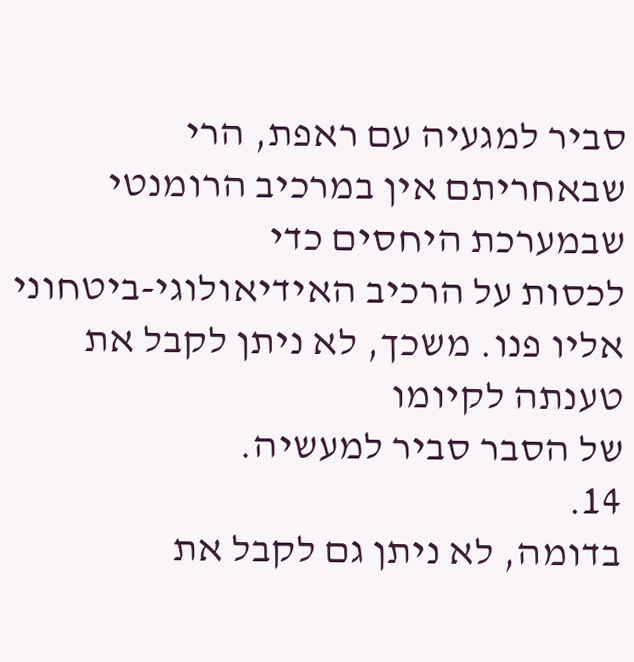סביר למגעיה עם ראפת, הרי שבאחריתם אין במרכיב הרומנטי שבמערכת היחסים כדי
לכסות על הרכיב האידיאולוגי-ביטחוני אליו פנו. משכך, לא ניתן לקבל את טענתה לקיומו
של הסבר סביר למעשיה.
14.
בדומה, לא ניתן גם לקבל את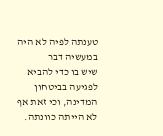טענתה לפיה לא היה במעשיה דבר
שיש בו כדי להביא לפגיעה בביטחון המדינה, וכי זאת אף לא הייתה כוונתה.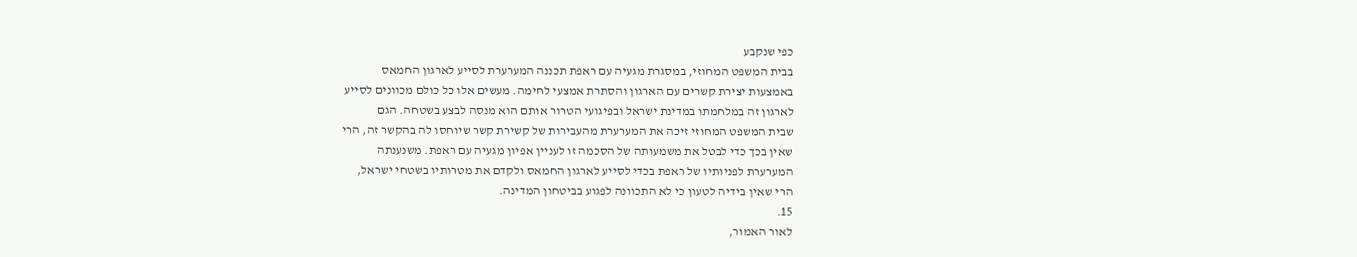כפי שנקבע
בבית המשפט המחוזי, במסגרת מגעיה עם ראפת תכננה המערערת לסייע לארגון החמאס
באמצעות יצירת קשרים עם הארגון והסתרת אמצעי לחימה. מעשים אלו כל כולם מכוונים לסייע
לארגון זה במלחמתו במדינת ישראל ובפיגועי הטרור אותם הוא מנסה לבצע בשטחה. הגם
שבית המשפט המחוזי זיכה את המערערת מהעבירות של קשירת קשר שיוחסו לה בהקשר זה, הרי
שאין בכך כדי לבטל את משמעותה של הסכמה זו לעניין אפיון מגעיה עם ראפת. משנענתה
המערערת לפניותיו של ראפת בכדי לסייע לארגון החמאס ולקדם את מטרותיו בשטחי ישראל,
הרי שאין בידיה לטעון כי לא התכוונה לפגוע בביטחון המדינה.
15.
לאור האמור,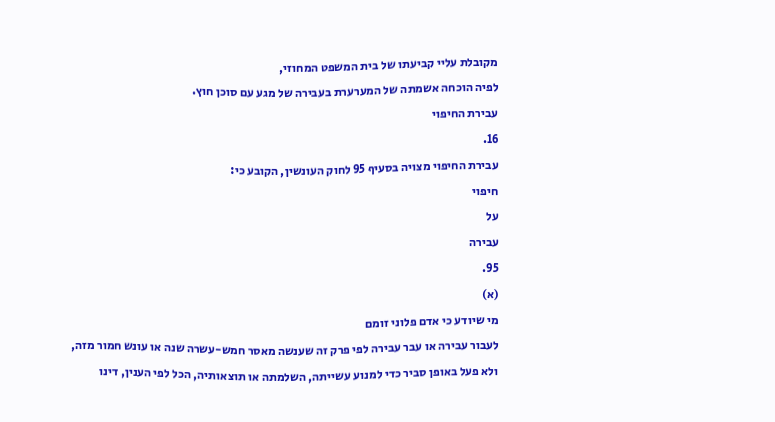מקובלת עליי קביעתו של בית המשפט המחוזי,
לפיה הוכחה אשמתה של המערערת בעבירה של מגע עם סוכן חוץ.
עבירת החיפוי
16.
עבירת החיפוי מצויה בסעיף 95 לחוק העונשין, הקובע כי:
חיפוי
על
עבירה
95.
(א)
מי שיודע כי אדם פלוני זומם
לעבור עבירה או עבר עבירה לפי פרק זה שענשה מאסר חמש-עשרה שנה או עונש חמור מזה,
ולא פעל באופן סביר כדי למנוע עשייתה, השלמתה או תוצאותיה, הכל לפי הענין, דינו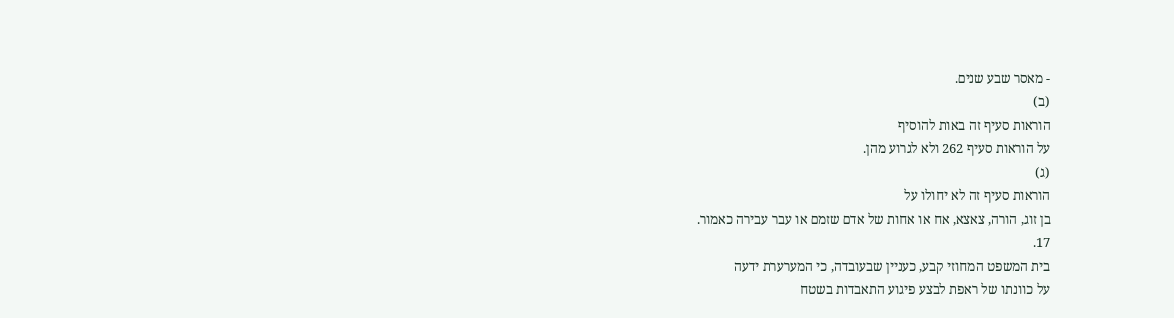- מאסר שבע שנים.
(ב)
הוראות סעיף זה באות להוסיף
על הוראות סעיף 262 ולא לגרוע מהן.
(ג)
הוראות סעיף זה לא יחולו על
בן זוג, הורה, צאצא, אח או אחות של אדם שזמם או עבר עבירה כאמור.
17.
בית המשפט המחוזי קבע, כעניין שבעובדה, כי המערערת ידעה
על כוונתו של ראפת לבצע פיגוע התאבדות בשטח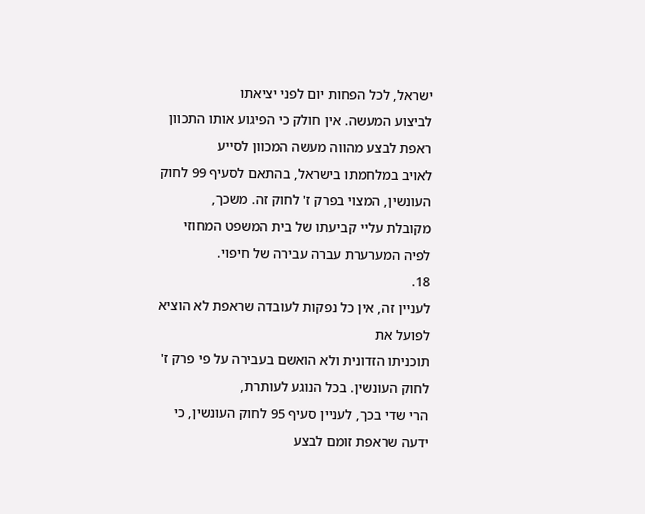ישראל, לכל הפחות יום לפני יציאתו
לביצוע המעשה. אין חולק כי הפיגוע אותו התכוון ראפת לבצע מהווה מעשה המכוון לסייע
לאויב במלחמתו בישראל, בהתאם לסעיף 99 לחוק העונשין, המצוי בפרק ז' לחוק זה. משכך,
מקובלת עליי קביעתו של בית המשפט המחוזי לפיה המערערת עברה עבירה של חיפוי.
18.
לעניין זה, אין כל נפקות לעובדה שראפת לא הוציא לפועל את
תוכניתו הזדונית ולא הואשם בעבירה על פי פרק ז' לחוק העונשין. בכל הנוגע לעותרת,
הרי שדי בכך, לעניין סעיף 95 לחוק העונשין, כי ידעה שראפת זומם לבצע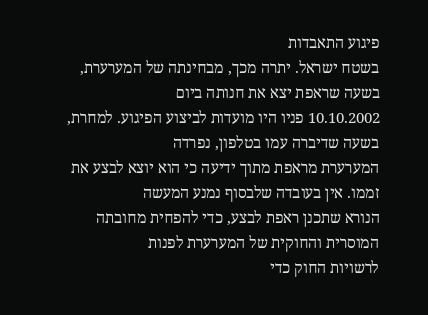פיגוע התאבדות
בשטח ישראל. יתרה מכך, מבחינתה של המערערת, בשעה שראפת יצא את חנותה ביום
10.10.2002 פניו היו מועדות לביצוע הפיגוע. למחרת, בשעה שדיברה עמו בטלפון, נפרדה
המערערת מראפת מתוך ידיעה כי הוא יוצא לבצע את זממו. אין בעובדה שלבסוף נמנע המעשה
הנורא שתכנן ראפת לבצע, כדי להפחית מחובתה המוסרית והחוקית של המערערת לפנות
לרשויות החוק כדי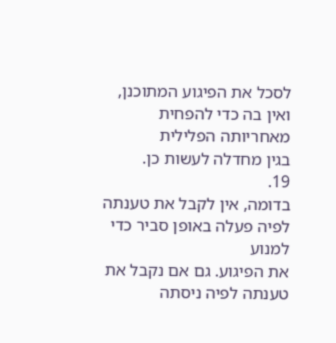לסכל את הפיגוע המתוכנן, ואין בה כדי להפחית מאחריותה הפלילית
בגין מחדלה לעשות כן.
19.
בדומה, אין לקבל את טענתה לפיה פעלה באופן סביר כדי למנוע
את הפיגוע. גם אם נקבל את טענתה לפיה ניסתה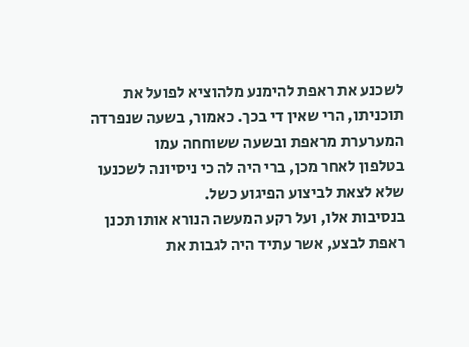לשכנע את ראפת להימנע מלהוציא לפועל את
תוכניתו, הרי שאין די בכך. כאמור, בשעה שנפרדה המערערת מראפת ובשעה ששוחחה עמו
בטלפון לאחר מכן, ברי היה לה כי ניסיונה לשכנעו שלא לצאת לביצוע הפיגוע כשל.
בנסיבות אלו, ועל רקע המעשה הנורא אותו תכנן ראפת לבצע, אשר עתיד היה לגבות את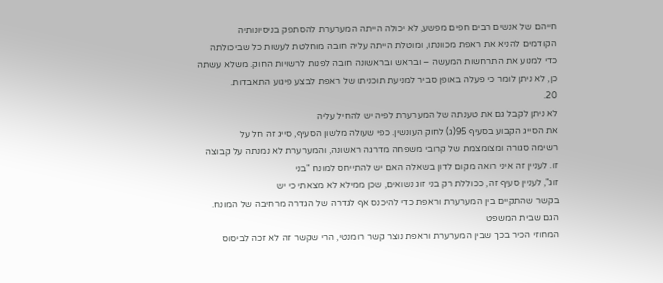חייהם של אנשים רבים חפים מפשע, לא יכולה הייתה המערערת להסתפק בניסיונותיה
הקודמים להניא את ראפת מכוונתו, ומוטלת הייתה עליה חובה מוחלטת לעשות כל שביכולתה
כדי למנוע את התרחשות המעשה – ובראש ובראשונה חובה לפנות לרשויות החוק. משלא עשתה
כן, לא ניתן לומר כי פעלה באופן סביר למניעת תוכניתו של ראפת לבצע פיגוע התאבדות.
20.
לא ניתן לקבל גם את טענתה של המערערת לפיה יש להחיל עליה
את הסייג הקבוע בסעיף 95(ג) לחוק העונשין. כפי שעולה מלשון הסעיף, סייג זה חל על
רשימה סגורה ומצומצמת של קרובי משפחה מדרגה ראשונה, והמערערת לא נמנתה על קבוצה
זו. לעניין זה איני רואה מקום לדון בשאלה האם יש להתייחס למונח "בני
זוג", לעניין סעיף זה, ככוללת רק בני זוג נשואים, שכן ממילא לא מצאתי כי יש
בקשר שהתקיים בין המערערת וראפת כדי להיכנס אף לגדרה של הגדרה מרחיבה של המונח.
הגם שבית המשפט
המחוזי הכיר בכך שבין המערערת וראפת נוצר קשר רומנטי, הרי שקשר זה לא זכה לביסוס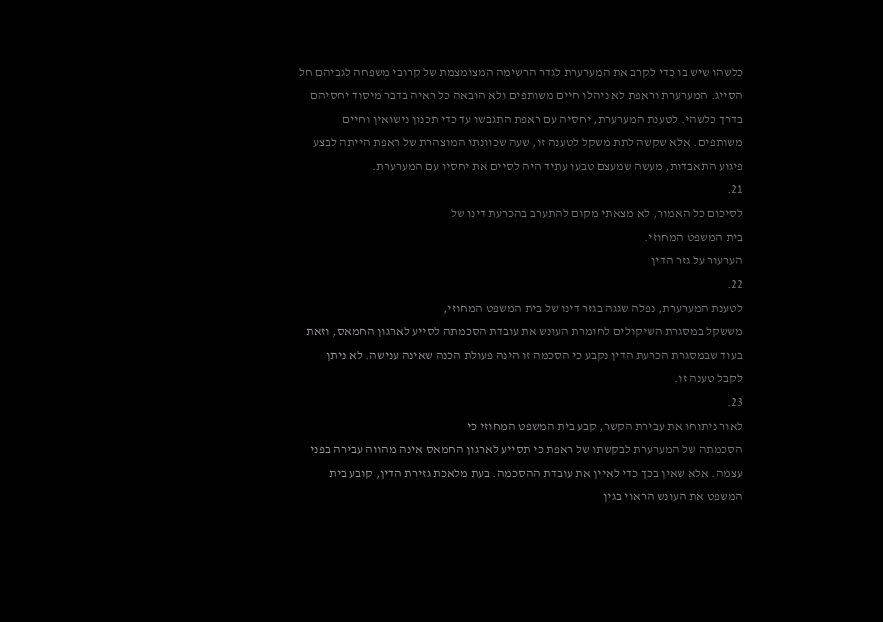כלשהו שיש בו כדי לקרב את המערערת לגדר הרשימה המצומצמת של קרובי משפחה לגביהם חל
הסייג. המערערת וראפת לא ניהלו חיים משותפים ולא הובאה כל ראיה בדבר מיסוד יחסיהם
בדרך כלשהי. לטענת המערערת, יחסיה עם ראפת התגבשו עד כדי תכנון נישואין וחיים
משותפים. אלא שקשה לתת משקל לטענה זו, שעה שכוונתו המוצהרת של ראפת הייתה לבצע
פיגוע התאבדות, מעשה שמעצם טבעו עתיד היה לסיים את יחסיו עם המערערת.
21.
לסיכום כל האמור, לא מצאתי מקום להתערב בהכרעת דינו של
בית המשפט המחוזי.
הערעור על גזר הדין
22.
לטענת המערערת, נפלה שגגה בגזר דינו של בית המשפט המחוזי,
מששקל במסגרת השיקולים לחומרת העונש את עובדת הסכמתה לסייע לארגון החמאס, וזאת
בעוד שבמסגרת הכרעת הדין נקבע כי הסכמה זו הינה פעולת הכנה שאינה ענישה. לא ניתן
לקבל טענה זו.
23.
לאור ניתוחו את עבירת הקשר, קבע בית המשפט המחוזי כי
הסכמתה של המערערת לבקשתו של ראפת כי תסייע לארגון החמאס אינה מהווה עבירה בפני
עצמה. אלא שאין בכך כדי לאיין את עובדת ההסכמה. בעת מלאכת גזירת הדין, קובע בית
המשפט את העונש הראוי בגין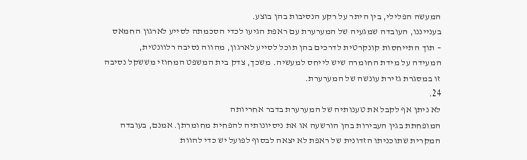המעשה הפלילי, בין היתר על רקע הנסיבות בהן בוצע.
בענייננו, העובדה שמגעיה של המערערת עם ראפת הגיעו לכדי הסכמתה לסייע לארגון החמאס
– תוך התייחסות קונקרטית לדרכים בהן תוכל לסייע לארגון, מהווה נסיבה רלוונטית,
המעידה על מידת החומרה שיש לייחס למעשיה. משכך, צדק בית המשפט המחוזי מששקל נסיבה
זו במסגרת גזירת עונשה של המערערת.
24.
לא ניתן אף לקבל את טענותיה של המערערת בדבר אחריותה
המופחתת בגין העבירות בהן הורשעה או את ניסיונותיה להפחית מחומרתן. אמנם, בעובדה
המקרית שתוכניתו הזדונית של ראפת לא יצאה לבסוף לפועל יש כדי להוות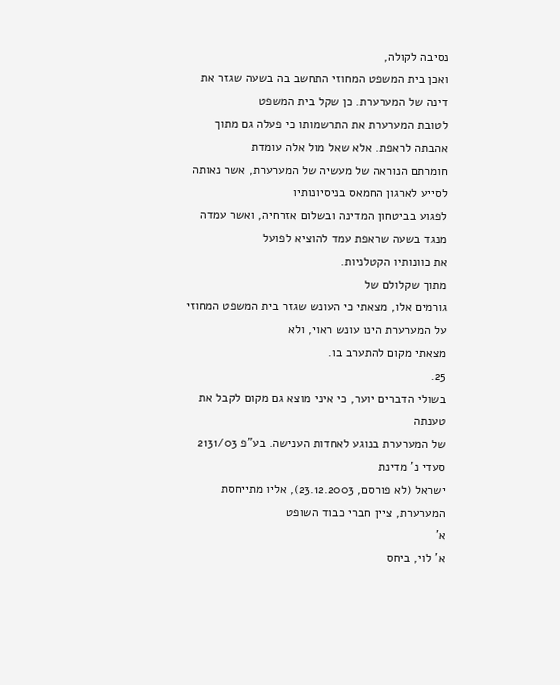נסיבה לקולה,
ואכן בית המשפט המחוזי התחשב בה בשעה שגזר את דינה של המערערת. כן שקל בית המשפט
לטובת המערערת את התרשמותו כי פעלה גם מתוך אהבתה לראפת. אלא שאל מול אלה עומדת
חומרתם הנוראה של מעשיה של המערערת, אשר נאותה לסייע לארגון החמאס בניסיונותיו
לפגוע בביטחון המדינה ובשלום אזרחיה, ואשר עמדה מנגד בשעה שראפת עמד להוציא לפועל
את כוונותיו הקטלניות.
מתוך שקלולם של
גורמים אלו, מצאתי כי העונש שגזר בית המשפט המחוזי על המערערת הינו עונש ראוי, ולא
מצאתי מקום להתערב בו.
25.
בשולי הדברים יוער, כי איני מוצא גם מקום לקבל את טענתה
של המערערת בנוגע לאחדות הענישה. בע"פ 2131/03 סעדי נ' מדינת
ישראל (לא פורסם, 23.12.2003), אליו מתייחסת המערערת, ציין חברי כבוד השופט
א'
א' לוי, ביחס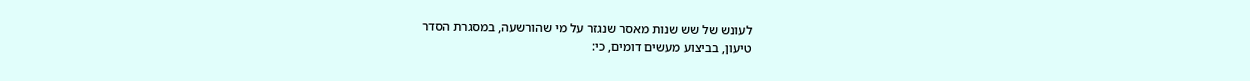לעונש של שש שנות מאסר שנגזר על מי שהורשעה, במסגרת הסדר
טיעון, בביצוע מעשים דומים, כי: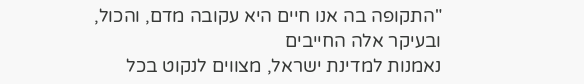"התקופה בה אנו חיים היא עקובה מדם, והכול, ובעיקר אלה החייבים
נאמנות למדינת ישראל, מצווים לנקוט בכל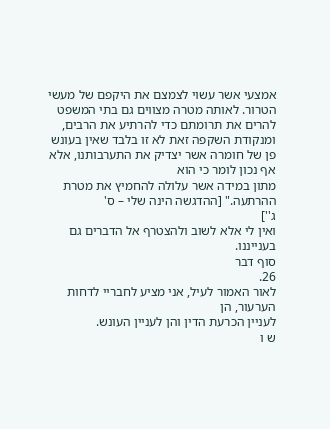אמצעי אשר עשוי לצמצם את היקפם של מעשי
הטרור. לאותה מטרה מצווים גם בתי המשפט להרים את תרומתם כדי להרתיע את הרבים,
ומנקודת השקפה זאת לא זו בלבד שאין בעונש פן של חומרה אשר יצדיק את התערבותנו, אלא אף נכון לומר כי הוא
מתון במידה אשר עלולה להחמיץ את מטרת ההרתעה." [ההדגשה הינה שלי – ס'
ג'']
ואין לי אלא לשוב ולהצטרף אל הדברים גם
בענייננו.
סוף דבר
26.
לאור האמור לעיל, אני מציע לחבריי לדחות הערעור, הן
לעניין הכרעת הדין והן לעניין העונש.
ש ו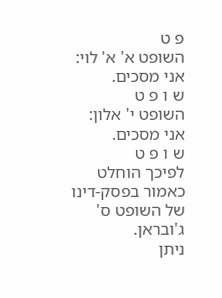פ ט
השופט א' א' לוי:
אני מסכים.
ש ו פ ט
השופט י' אלון:
אני מסכים.
ש ו פ ט
לפיכך הוחלט כאמור בפסק-דינו של השופט ס'
ג'ובראן.
ניתן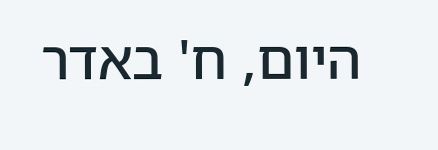היום, ח' באדר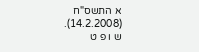א התשס"ח
(14.2.2008).
ש ו פ ט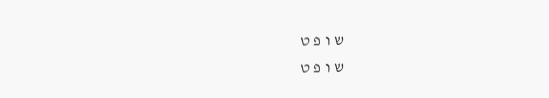ש ו פ ט
ש ו פ ט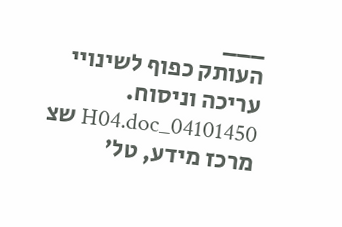___
העותק כפוף לשינויי עריכה וניסוח. 04101450_H04.doc שצ
מרכז מידע, טל'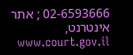02-6593666 ; אתר אינטרנט, www.court.gov.il